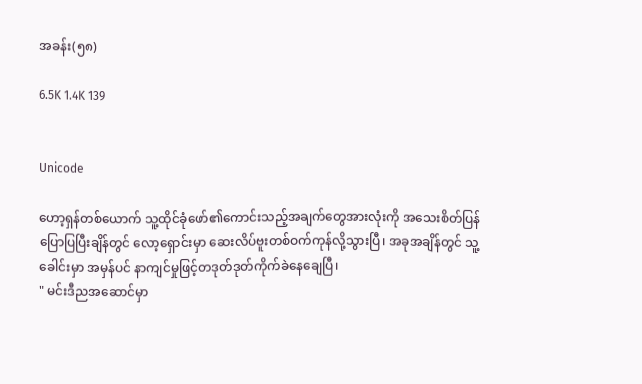အခန်း(၅၈)

6.5K 1.4K 139


Unicode

ဟော့ရှန်တစ်ယောက် သူ့ထိုင်ခုံဖော်၏ကောင်းသည့်အချက်တွေအားလုံးကို အသေးစိတ်ပြန်ပြောပြပြီးချိန်တွင် လော့ရှောင်းမှာ ဆေးလိပ်ဗူးတစ်ဝက်ကုန်လို့သွားပြီ၊ အခုအချိန်တွင် သူ့ခေါင်းမှာ အမှန်ပင် နာကျင်မှုဖြင့်တဒုတ်ဒုတ်ကိုက်ခဲနေချေပြီ၊
" မင်းဒီညအဆောင်မှာ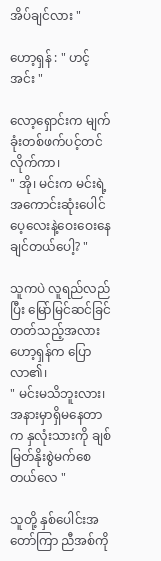အိပ်ချင်လား "

ဟော့ရှန် : " ဟင့်အင်း "

လော့ရှောင်းက မျက်ခုံးတစ်ဖက်ပင့်တင်လိုက်ကာ၊
" အို၊ မင်းက မင်းရဲ့အကောင်းဆုံးပေါင်ပေ့‌လေးနဲ့ဝေးဝေးနေချင်တယ်ပေါ့? "

သူကပဲ လူရည်လည်ပြီး မြော်မြင်ဆင်ခြင်တတ်သည့်အလား ဟော့ရှန်က ပြောလာ၏၊
" မင်းမသိဘူးလား၊ အနားမှာရှိမနေတာက နှလုံးသားကို ချစ်မြတ်နိုးစွဲမက်စေတယ်လေ "

သူတို့ နှစ်‌ပေါင်းအတော်ကြာ ညီအစ်ကို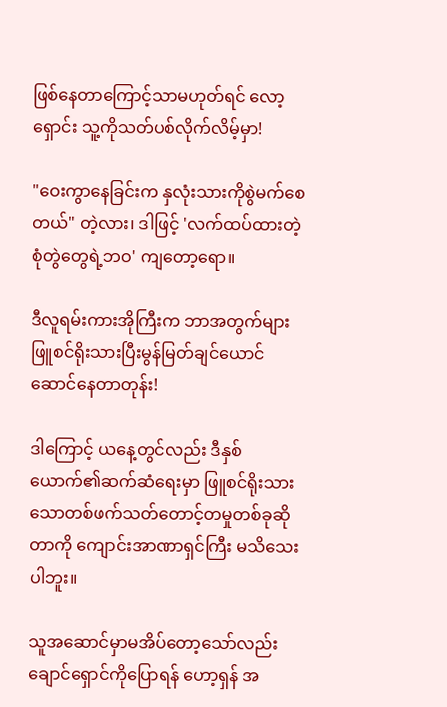ဖြစ်နေတာကြောင့်သာမဟုတ်ရင် လော့ရှောင်း သူ့ကိုသတ်ပစ်လိုက်လိမ့်မှာ!

"ဝေးကွာနေခြင်းက နှလုံးသားကိုစွဲမက်‌စေတယ်" တဲ့လား၊ ဒါဖြင့် 'လက်ထပ်ထားတဲ့စုံတွဲတွေရဲ့ဘဝ' ကျတော့ရော။

ဒီလူရမ်းကားအိုကြီးက ဘာအတွက်များ ဖြူစင်ရိုးသားပြီးမွန်မြတ်ချင်ယောင်ဆောင်‌နေတာတုန်း!

ဒါကြောင့် ယနေ့တွင်လည်း ဒီနှစ်ယောက်၏ဆက်ဆံရေးမှာ ဖြူစင်ရိုးသားသောတစ်ဖက်သတ်တောင့်တမှုတစ်ခုဆိုတာကို ကျောင်းအာဏာရှင်ကြီး မသိသေးပါဘူး။

သူအဆောင်မှာမအိပ်တော့သော်လည်း ချောင်ရှောင်ကိုပြောရန် ဟော့ရှန် အ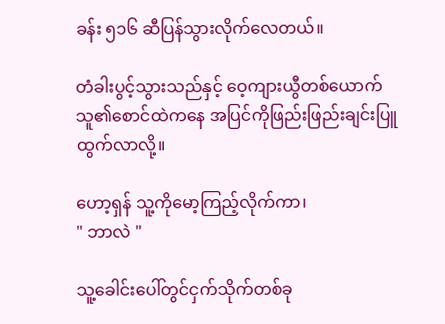ခန်း ၅၁၆ ဆီပြန်သွားလိုက်လေတယ်။

တံခါးပွင့်သွားသည်နှင့် ဝေ့ကျားယွီတစ်‌ယောက် သူ၏စောင်ထဲက‌နေ အပြင်ကိုဖြည်းဖြည်းချင်းပြူထွက်လာလို့။

ဟော့ရှန် သူ့ကိုမော့ကြည့်လိုက်ကာ၊
" ဘာလဲ "

သူ့ခေါင်းပေါ်တွင်ငှက်သိုက်တစ်ခု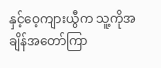နှင့်ဝေ့ကျားယွီက သူ့ကိုအချိန်အတော်ကြာ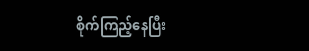စိုက်ကြည့်နေပြီး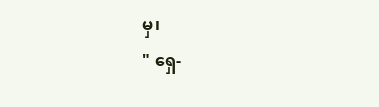မှ၊
" ရှေ-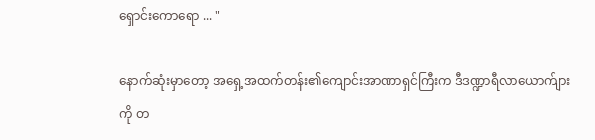ရှောင်းကောရော ... "

နောက်ဆုံးမှာတော့ အရှေ့အထက်တန်း၏ကျောင်းအာဏာရှင်ကြီးက ဒီဒဏ္ဍာရီလာယောက်ျားကို တ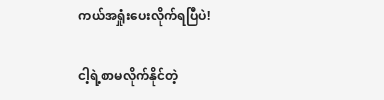ကယ်အရှုံးပေးလိုက်ရပြီပဲ!

ငါ့ရဲ့စာမလိုက်နိုင်တဲ့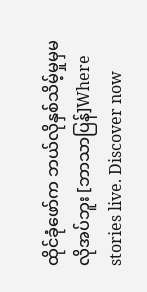ထိုင်ခုံဖော်က ဘယ်လိုနှစ်သိမ့်မှုမှမလိုအပ်ဘူး [ဘာသာပြန်]Where stories live. Discover now